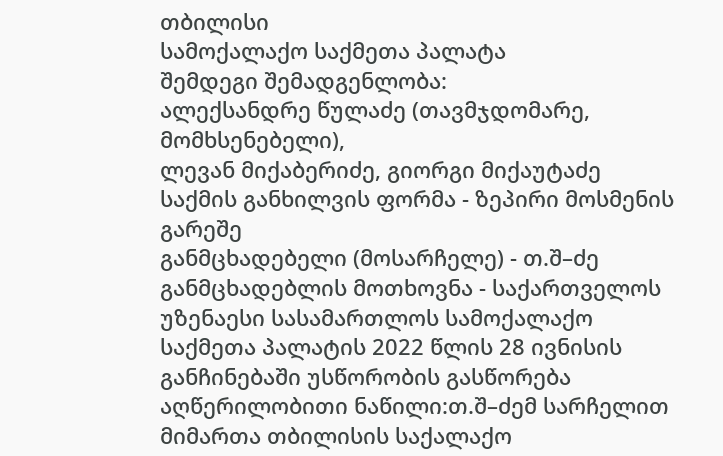თბილისი
სამოქალაქო საქმეთა პალატა
შემდეგი შემადგენლობა:
ალექსანდრე წულაძე (თავმჯდომარე, მომხსენებელი),
ლევან მიქაბერიძე, გიორგი მიქაუტაძე
საქმის განხილვის ფორმა - ზეპირი მოსმენის გარეშე
განმცხადებელი (მოსარჩელე) - თ.შ–ძე
განმცხადებლის მოთხოვნა - საქართველოს უზენაესი სასამართლოს სამოქალაქო საქმეთა პალატის 2022 წლის 28 ივნისის განჩინებაში უსწორობის გასწორება
აღწერილობითი ნაწილი:თ.შ–ძემ სარჩელით მიმართა თბილისის საქალაქო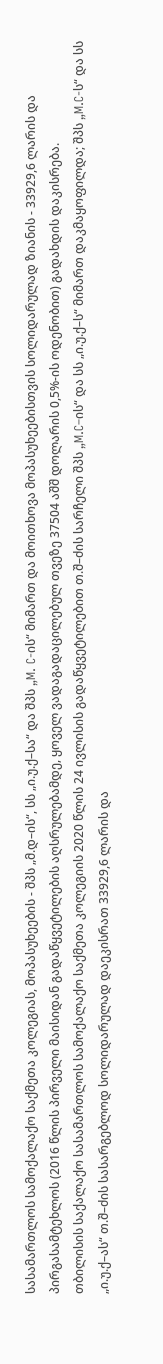სასამართლოს სამოქალაქო საქმეთა კოლეგიას, მოპასუხეების - შპს „მ.დ–ის“, სს „ი.უ.ქ–სა“ და შპს „M. C-ის“ მიმართ და მოითხოვა მოპასუხეებისთვის სოლიდარულად ზიანის - 33929,6 ლარის და პირგასამტეხლოს (2016 წლის პირველი მაისიდან გადაწყვეტილების აღსრულებამდე, ყოველ ვადაგადაცილებულ თვეზე 37504 აშშ დოლარის 0,5%-ის ოდენობით) გადახდის დაკისრება.
თბილისის საქალაქო სასამართლოს სამოქალაქო საქმეთა კოლეგიის 2020 წლის 24 ივლისის გადაწყვეტილებით თ.შ–ძის სარჩელი შპს „M.C–ის“ და სს „ი.უ.ქ–ს“ მიმართ დაკმაყოფილდა; შპს „M.C-ს“ და სს „ი.უ.ქ–ას“ თ.შ–ძის სასარგებლოდ სოლიდარულად დაეკისრათ 33929,6 ლარის და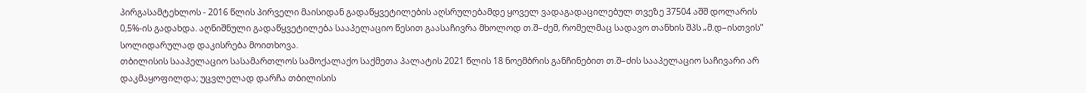პირგასამტეხლოს - 2016 წლის პირველი მაისიდან გადაწყვეტილების აღსრულებამდე ყოველ ვადაგადაცილებულ თვეზე 37504 აშშ დოლარის 0,5%-ის გადახდა. აღნიშნული გადაწყვეტილება სააპელაციო წესით გაასაჩივრა მხოლოდ თ.შ–ძემ, რომელმაც სადავო თანხის შპს „მ.დ–ისთვის“ სოლიდარულად დაკისრება მოითხოვა.
თბილისის სააპელაციო სასამართლოს სამოქალაქო საქმეთა პალატის 2021 წლის 18 ნოემბრის განჩინებით თ.შ–ძის სააპელაციო საჩივარი არ დაკმაყოფილდა; უცვლელად დარჩა თბილისის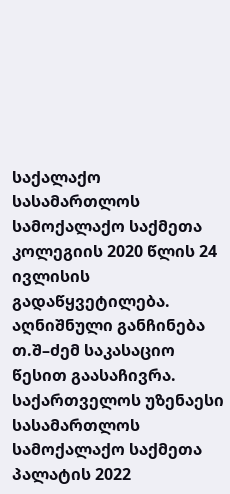საქალაქო სასამართლოს სამოქალაქო საქმეთა კოლეგიის 2020 წლის 24 ივლისის გადაწყვეტილება. აღნიშნული განჩინება თ.შ–ძემ საკასაციო წესით გაასაჩივრა.
საქართველოს უზენაესი სასამართლოს სამოქალაქო საქმეთა პალატის 2022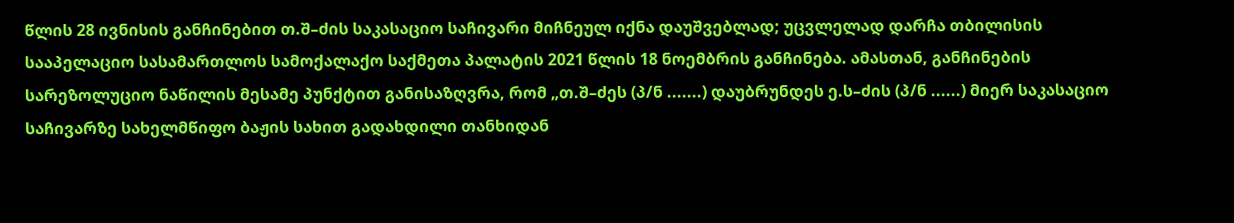წლის 28 ივნისის განჩინებით თ.შ–ძის საკასაციო საჩივარი მიჩნეულ იქნა დაუშვებლად; უცვლელად დარჩა თბილისის სააპელაციო სასამართლოს სამოქალაქო საქმეთა პალატის 2021 წლის 18 ნოემბრის განჩინება. ამასთან, განჩინების სარეზოლუციო ნაწილის მესამე პუნქტით განისაზღვრა, რომ „თ.შ–ძეს (პ/ნ .......) დაუბრუნდეს ე.ს–ძის (პ/ნ ......) მიერ საკასაციო საჩივარზე სახელმწიფო ბაჟის სახით გადახდილი თანხიდან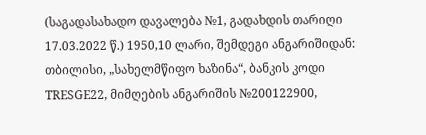(საგადასახადო დავალება №1, გადახდის თარიღი 17.03.2022 წ.) 1950,10 ლარი, შემდეგი ანგარიშიდან: თბილისი, „სახელმწიფო ხაზინა“, ბანკის კოდი TRESGE22, მიმღების ანგარიშის №200122900,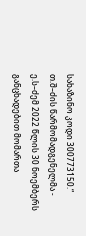სახაზინო კოდი 300773150.“
თ.შ–ძის წარმომადგენელმა - ე.ს–ძემ 2022 წლის 30 ნოემბერს განცხადებით მომართა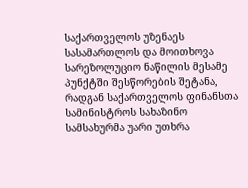საქართველოს უზენაეს სასამართლოს და მოითხოვა სარეზოლუციო ნაწილის მესამე პუნქტში შესწორების შეტანა, რადგან საქართველოს ფინანსთა სამინისტროს სახაზინო სამსახურმა უარი უთხრა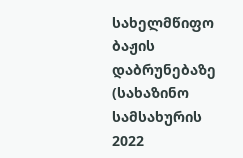სახელმწიფო ბაჟის დაბრუნებაზე (სახაზინო სამსახურის 2022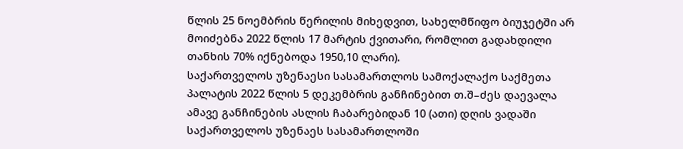წლის 25 ნოემბრის წერილის მიხედვით, სახელმწიფო ბიუჯეტში არ მოიძებნა 2022 წლის 17 მარტის ქვითარი, რომლით გადახდილი თანხის 70% იქნებოდა 1950,10 ლარი).
საქართველოს უზენაესი სასამართლოს სამოქალაქო საქმეთა პალატის 2022 წლის 5 დეკემბრის განჩინებით თ.შ–ძეს დაევალა ამავე განჩინების ასლის ჩაბარებიდან 10 (ათი) დღის ვადაში საქართველოს უზენაეს სასამართლოში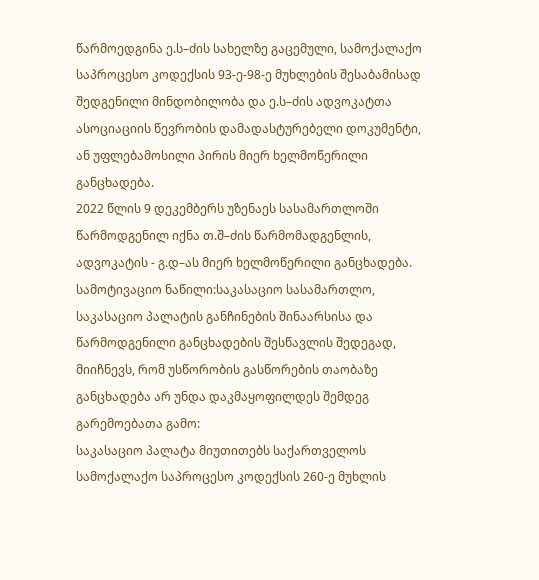წარმოედგინა ე.ს–ძის სახელზე გაცემული, სამოქალაქო საპროცესო კოდექსის 93-ე-98-ე მუხლების შესაბამისად შედგენილი მინდობილობა და ე.ს–ძის ადვოკატთა ასოციაციის წევრობის დამადასტურებელი დოკუმენტი, ან უფლებამოსილი პირის მიერ ხელმოწერილი განცხადება.
2022 წლის 9 დეკემბერს უზენაეს სასამართლოში წარმოდგენილ იქნა თ.შ–ძის წარმომადგენლის, ადვოკატის - გ.დ–ას მიერ ხელმოწერილი განცხადება.
სამოტივაციო ნაწილი:საკასაციო სასამართლო, საკასაციო პალატის განჩინების შინაარსისა და წარმოდგენილი განცხადების შესწავლის შედეგად, მიიჩნევს, რომ უსწორობის გასწორების თაობაზე განცხადება არ უნდა დაკმაყოფილდეს შემდეგ გარემოებათა გამო:
საკასაციო პალატა მიუთითებს საქართველოს სამოქალაქო საპროცესო კოდექსის 260-ე მუხლის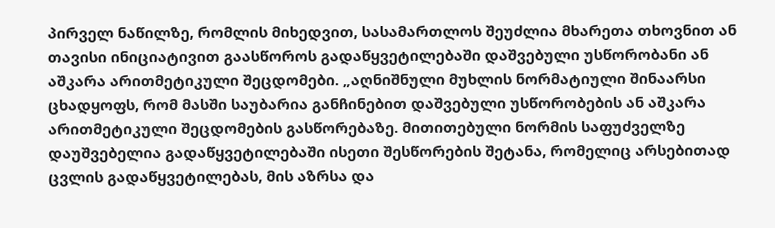პირველ ნაწილზე, რომლის მიხედვით, სასამართლოს შეუძლია მხარეთა თხოვნით ან თავისი ინიციატივით გაასწოროს გადაწყვეტილებაში დაშვებული უსწორობანი ან აშკარა არითმეტიკული შეცდომები. „აღნიშნული მუხლის ნორმატიული შინაარსი ცხადყოფს, რომ მასში საუბარია განჩინებით დაშვებული უსწორობების ან აშკარა არითმეტიკული შეცდომების გასწორებაზე. მითითებული ნორმის საფუძველზე დაუშვებელია გადაწყვეტილებაში ისეთი შესწორების შეტანა, რომელიც არსებითად ცვლის გადაწყვეტილებას, მის აზრსა და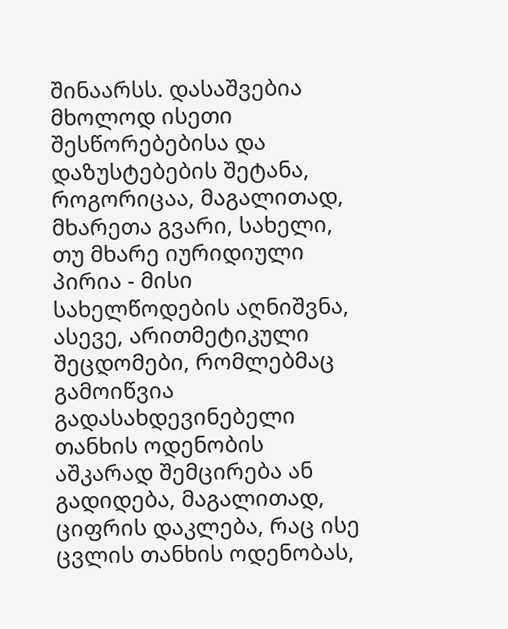შინაარსს. დასაშვებია მხოლოდ ისეთი შესწორებებისა და დაზუსტებების შეტანა, როგორიცაა, მაგალითად, მხარეთა გვარი, სახელი, თუ მხარე იურიდიული პირია - მისი სახელწოდების აღნიშვნა, ასევე, არითმეტიკული შეცდომები, რომლებმაც გამოიწვია გადასახდევინებელი თანხის ოდენობის აშკარად შემცირება ან გადიდება, მაგალითად, ციფრის დაკლება, რაც ისე ცვლის თანხის ოდენობას,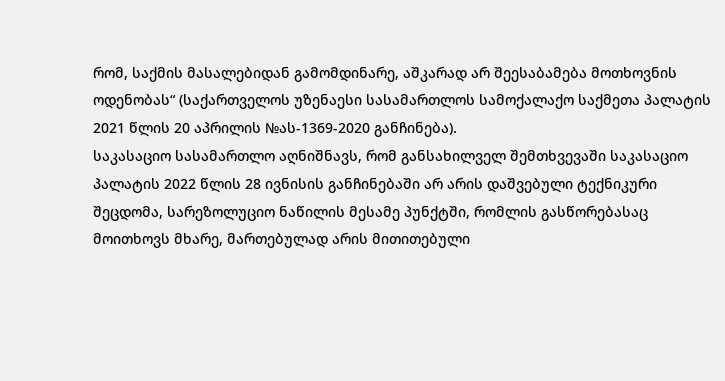რომ, საქმის მასალებიდან გამომდინარე, აშკარად არ შეესაბამება მოთხოვნის ოდენობას“ (საქართველოს უზენაესი სასამართლოს სამოქალაქო საქმეთა პალატის 2021 წლის 20 აპრილის №ას-1369-2020 განჩინება).
საკასაციო სასამართლო აღნიშნავს, რომ განსახილველ შემთხვევაში საკასაციო პალატის 2022 წლის 28 ივნისის განჩინებაში არ არის დაშვებული ტექნიკური შეცდომა, სარეზოლუციო ნაწილის მესამე პუნქტში, რომლის გასწორებასაც მოითხოვს მხარე, მართებულად არის მითითებული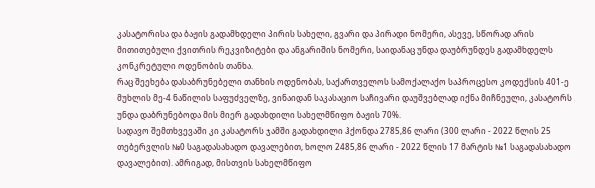კასატორისა და ბაჟის გადამხდელი პირის სახელი, გვარი და პირადი ნომერი, ასევე, სწორად არის მითითებული ქვითრის რეკვიზიტები და ანგარიშის ნომერი, საიდანაც უნდა დაუბრუნდეს გადამხდელს კონკრეტული ოდენობის თანხა.
რაც შეეხება დასაბრუნებელი თანხის ოდენობას, საქართველოს სამოქალაქო საპროცესო კოდექსის 401-ე მუხლის მე-4 ნაწილის საფუძველზე, ვინაიდან საკასაციო საჩივარი დაუშვებლად იქნა მიჩნეული, კასატორს უნდა დაბრუნებოდა მის მიერ გადახდილი სახელმწიფო ბაჟის 70%.
სადავო შემთხვევაში კი კასატორს ჯამში გადახდილი ჰქონდა 2785,86 ლარი (300 ლარი - 2022 წლის 25 თებერვლის №0 საგადასახადო დავალებით, ხოლო 2485,86 ლარი - 2022 წლის 17 მარტის №1 საგადასახადო დავალებით). ამრიგად, მისთვის სახელმწიფო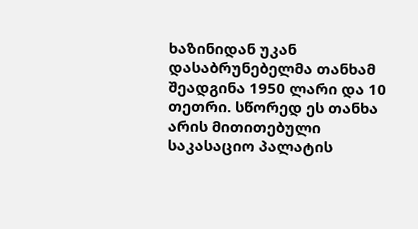ხაზინიდან უკან დასაბრუნებელმა თანხამ შეადგინა 1950 ლარი და 10 თეთრი. სწორედ ეს თანხა არის მითითებული საკასაციო პალატის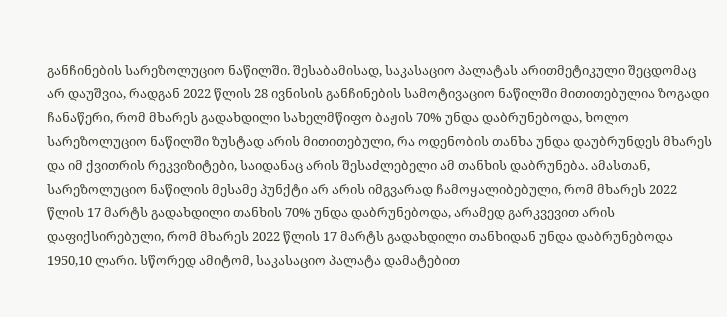განჩინების სარეზოლუციო ნაწილში. შესაბამისად, საკასაციო პალატას არითმეტიკული შეცდომაც არ დაუშვია, რადგან 2022 წლის 28 ივნისის განჩინების სამოტივაციო ნაწილში მითითებულია ზოგადი ჩანაწერი, რომ მხარეს გადახდილი სახელმწიფო ბაჟის 70% უნდა დაბრუნებოდა, ხოლო სარეზოლუციო ნაწილში ზუსტად არის მითითებული, რა ოდენობის თანხა უნდა დაუბრუნდეს მხარეს და იმ ქვითრის რეკვიზიტები, საიდანაც არის შესაძლებელი ამ თანხის დაბრუნება. ამასთან, სარეზოლუციო ნაწილის მესამე პუნქტი არ არის იმგვარად ჩამოყალიბებული, რომ მხარეს 2022 წლის 17 მარტს გადახდილი თანხის 70% უნდა დაბრუნებოდა, არამედ გარკვევით არის დაფიქსირებული, რომ მხარეს 2022 წლის 17 მარტს გადახდილი თანხიდან უნდა დაბრუნებოდა 1950,10 ლარი. სწორედ ამიტომ, საკასაციო პალატა დამატებით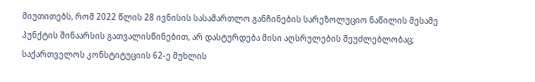მიუთითებს, რომ 2022 წლის 28 ივნისის სასამართლო განჩინების სარეზოლუციო ნაწილის მესამე პუნქტის შინაარსის გათვალისწინებით, არ დასტურდება მისი აღსრულების შეუძლებლობაც; საქართველოს კონსტიტუციის 62-ე მუხლის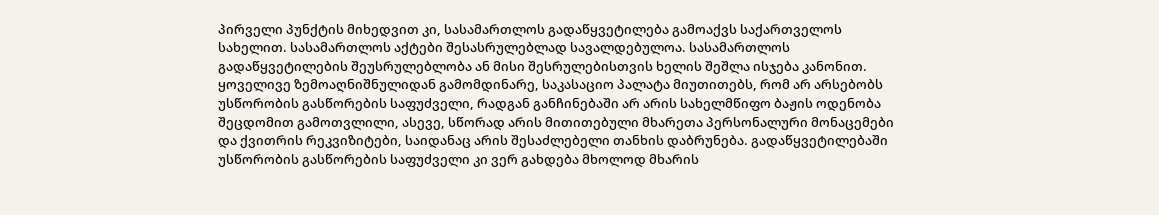პირველი პუნქტის მიხედვით კი, სასამართლოს გადაწყვეტილება გამოაქვს საქართველოს სახელით. სასამართლოს აქტები შესასრულებლად სავალდებულოა. სასამართლოს გადაწყვეტილების შეუსრულებლობა ან მისი შესრულებისთვის ხელის შეშლა ისჯება კანონით.
ყოველივე ზემოაღნიშნულიდან გამომდინარე, საკასაციო პალატა მიუთითებს, რომ არ არსებობს უსწორობის გასწორების საფუძველი, რადგან განჩინებაში არ არის სახელმწიფო ბაჟის ოდენობა შეცდომით გამოთვლილი, ასევე, სწორად არის მითითებული მხარეთა პერსონალური მონაცემები და ქვითრის რეკვიზიტები, საიდანაც არის შესაძლებელი თანხის დაბრუნება. გადაწყვეტილებაში უსწორობის გასწორების საფუძველი კი ვერ გახდება მხოლოდ მხარის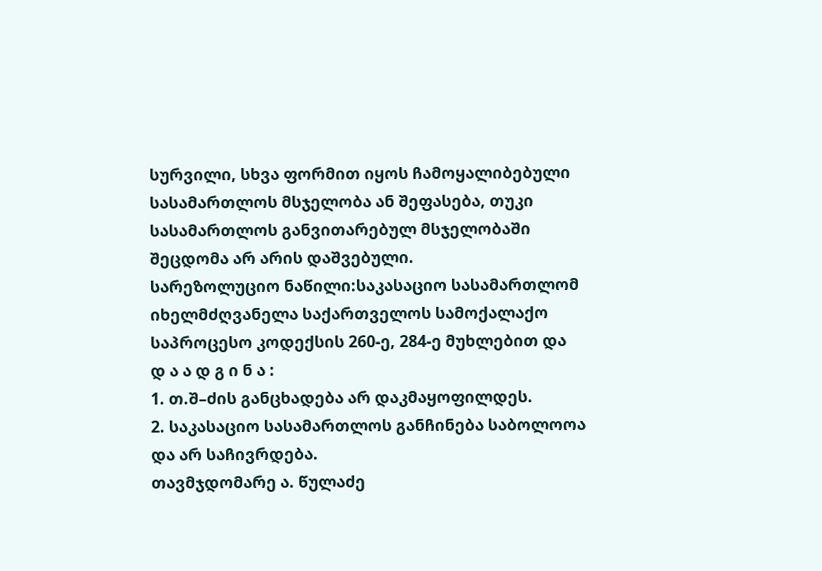სურვილი, სხვა ფორმით იყოს ჩამოყალიბებული სასამართლოს მსჯელობა ან შეფასება, თუკი სასამართლოს განვითარებულ მსჯელობაში შეცდომა არ არის დაშვებული.
სარეზოლუციო ნაწილი:საკასაციო სასამართლომ იხელმძღვანელა საქართველოს სამოქალაქო საპროცესო კოდექსის 260-ე, 284-ე მუხლებით და
დ ა ა დ გ ი ნ ა :
1. თ.შ–ძის განცხადება არ დაკმაყოფილდეს.
2. საკასაციო სასამართლოს განჩინება საბოლოოა და არ საჩივრდება.
თავმჯდომარე ა. წულაძე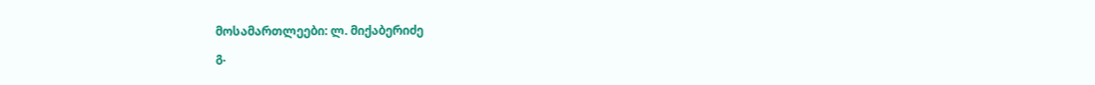მოსამართლეები: ლ. მიქაბერიძე
გ.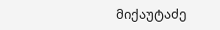მიქაუტაძე